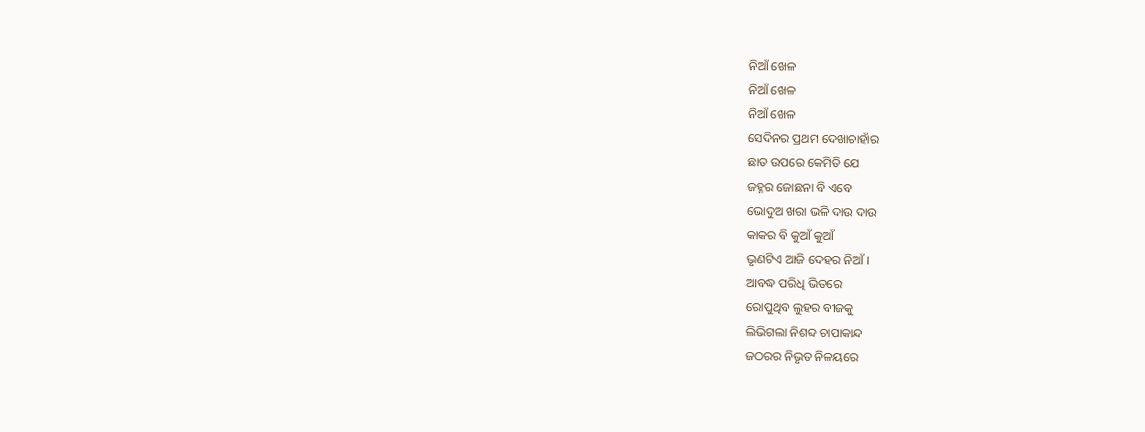ନିଆଁ ଖେଳ
ନିଆଁ ଖେଳ
ନିଆଁ ଖେଳ
ସେଦିନର ପ୍ରଥମ ଦେଖାଚାହାଁର
ଛାତ ଉପରେ କେମିତି ଯେ
ଜହ୍ନର ଜୋଛନା ବି ଏବେ
ଭୋଦୁଅ ଖରା ଭଳି ଦାଉ ଦାଉ
କାକର ବି କୁଆଁ କୁଆଁ
ଭୃଣଟିଏ ଆଜି ଦେହର ନିଆଁ ।
ଆବଦ୍ଧ ପରିଧି ଭିତରେ
ରୋପୁଥିବ ଲୁହର ବୀଜକୁ
ଲିଭିଗଲା ନିଶବ୍ଦ ଚାପାକାନ୍ଦ
ଜଠରର ନିଭୃତ ନିଳୟରେ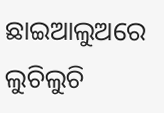ଛାଇଆଲୁଅରେ ଲୁଚିଲୁଚି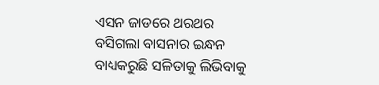ଏସନ ଜାଡରେ ଥରଥର
ବସିଗଲା ବାସନାର ଇନ୍ଧନ
ବାଧ୍ୟକରୁଛି ସଳିତାକୁ ଲିଭିବାକୁ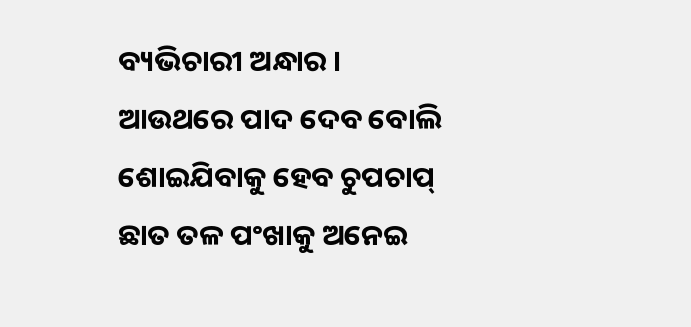ବ୍ୟଭିଚାରୀ ଅନ୍ଧାର ।
ଆଉଥରେ ପାଦ ଦେବ ବୋଲି
ଶୋଇଯିବାକୁ ହେବ ଚୁପଚାପ୍
ଛାତ ତଳ ପଂଖାକୁ ଅନେଇ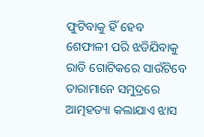ଫୁଟିବାକୁ ହିଁ ହେବ
ଶେଫାଳୀ ପରି ଝଡିଯିବାକୁ
ରାତି ଗୋଟିକରେ ସାଉଁଟିବେ
ତାରାମାନେ ସମୁଦ୍ରରେ
ଆତ୍ମହତ୍ୟା କଲାଯାଏ ଝାସ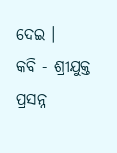ଦେଇ ।
କବି - ଶ୍ରୀଯୁକ୍ତ ପ୍ରସନ୍ନ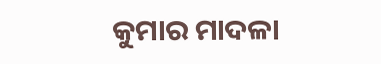କୁମାର ମାଦଳା